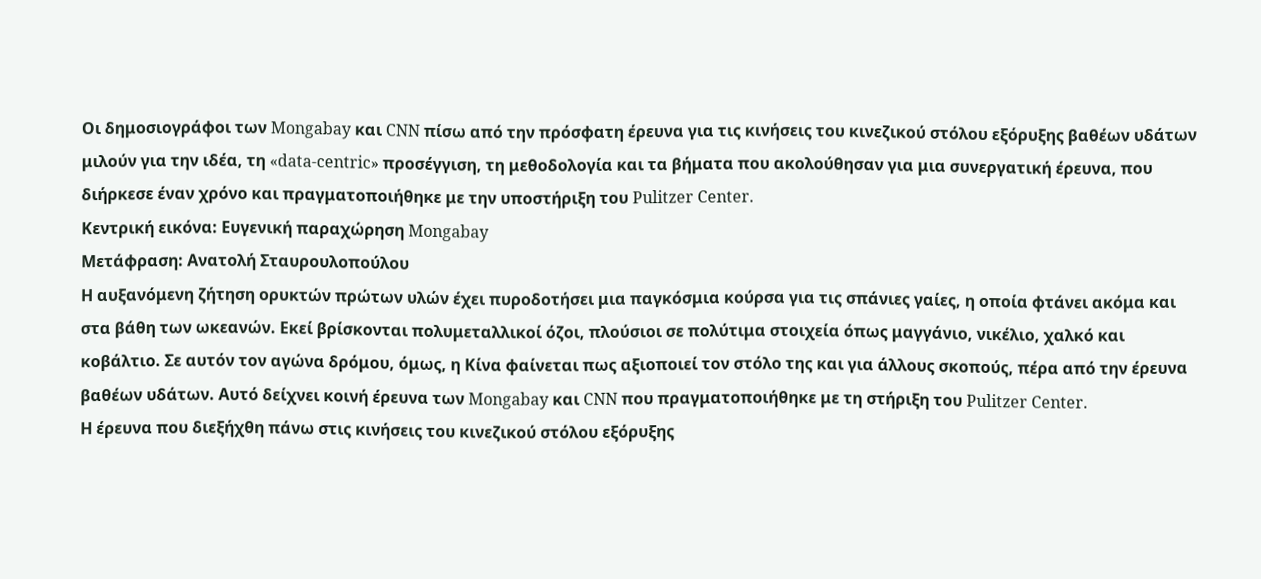Οι δημοσιογράφοι των Mongabay και CNN πίσω από την πρόσφατη έρευνα για τις κινήσεις του κινεζικού στόλου εξόρυξης βαθέων υδάτων μιλούν για την ιδέα, τη «data-centric» προσέγγιση, τη μεθοδολογία και τα βήματα που ακολούθησαν για μια συνεργατική έρευνα, που διήρκεσε έναν χρόνο και πραγματοποιήθηκε με την υποστήριξη του Pulitzer Center.
Κεντρική εικόνα: Ευγενική παραχώρηση Mongabay
Μετάφραση: Ανατολή Σταυρουλοπούλου
Η αυξανόμενη ζήτηση ορυκτών πρώτων υλών έχει πυροδοτήσει μια παγκόσμια κούρσα για τις σπάνιες γαίες, η οποία φτάνει ακόμα και στα βάθη των ωκεανών. Εκεί βρίσκονται πολυμεταλλικοί όζοι, πλούσιοι σε πολύτιμα στοιχεία όπως μαγγάνιο, νικέλιο, χαλκό και κοβάλτιο. Σε αυτόν τον αγώνα δρόμου, όμως, η Κίνα φαίνεται πως αξιοποιεί τον στόλο της και για άλλους σκοπούς, πέρα από την έρευνα βαθέων υδάτων. Αυτό δείχνει κοινή έρευνα των Mongabay και CNN που πραγματοποιήθηκε με τη στήριξη του Pulitzer Center.
Η έρευνα που διεξήχθη πάνω στις κινήσεις του κινεζικού στόλου εξόρυξης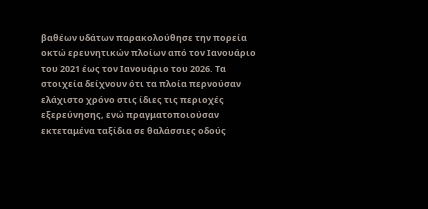βαθέων υδάτων παρακολούθησε την πορεία οκτώ ερευνητικών πλοίων από τον Ιανουάριο του 2021 έως τον Ιανουάριο του 2026. Τα στοιχεία δείχνουν ότι τα πλοία περνούσαν ελάχιστο χρόνο στις ίδιες τις περιοχές εξερεύνησης, ενώ πραγματοποιούσαν εκτεταμένα ταξίδια σε θαλάσσιες οδούς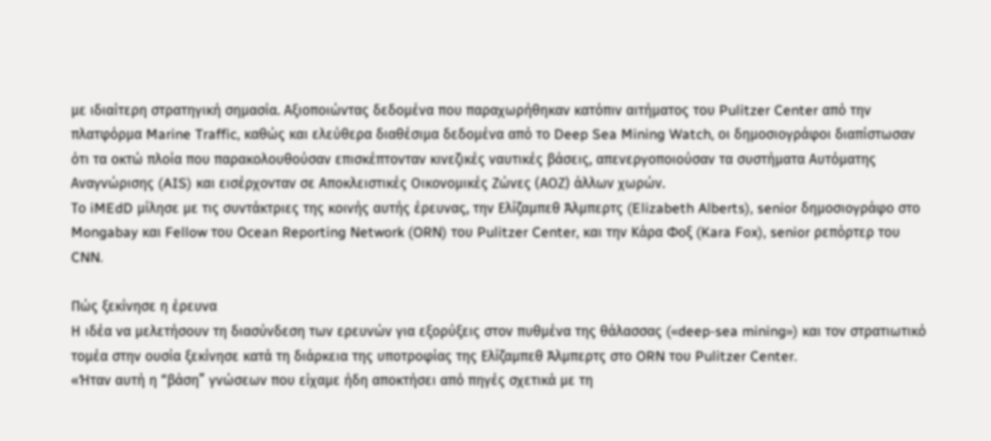με ιδιαίτερη στρατηγική σημασία. Αξιοποιώντας δεδομένα που παραχωρήθηκαν κατόπιν αιτήματος του Pulitzer Center από την πλατφόρμα Marine Traffic, καθώς και ελεύθερα διαθέσιμα δεδομένα από το Deep Sea Mining Watch, οι δημοσιογράφοι διαπίστωσαν ότι τα οκτώ πλοία που παρακολουθούσαν επισκέπτονταν κινεζικές ναυτικές βάσεις, απενεργοποιούσαν τα συστήματα Αυτόματης Αναγνώρισης (AIS) και εισέρχονταν σε Αποκλειστικές Οικονομικές Ζώνες (ΑΟΖ) άλλων χωρών.
Το iMEdD μίλησε με τις συντάκτριες της κοινής αυτής έρευνας, την Ελίζαμπεθ Άλμπερτς (Elizabeth Alberts), senior δημοσιογράφο στο Mongabay και Fellow του Ocean Reporting Network (ORN) του Pulitzer Center, και την Κάρα Φοξ (Kara Fox), senior ρεπόρτερ του CNN.

Πώς ξεκίνησε η έρευνα
Η ιδέα να μελετήσουν τη διασύνδεση των ερευνών για εξορύξεις στον πυθμένα της θάλασσας («deep-sea mining») και τον στρατιωτικό τομέα στην ουσία ξεκίνησε κατά τη διάρκεια της υποτροφίας της Ελίζαμπεθ Άλμπερτς στο ORN του Pulitzer Center.
«Ήταν αυτή η “βάση” γνώσεων που είχαμε ήδη αποκτήσει από πηγές σχετικά με τη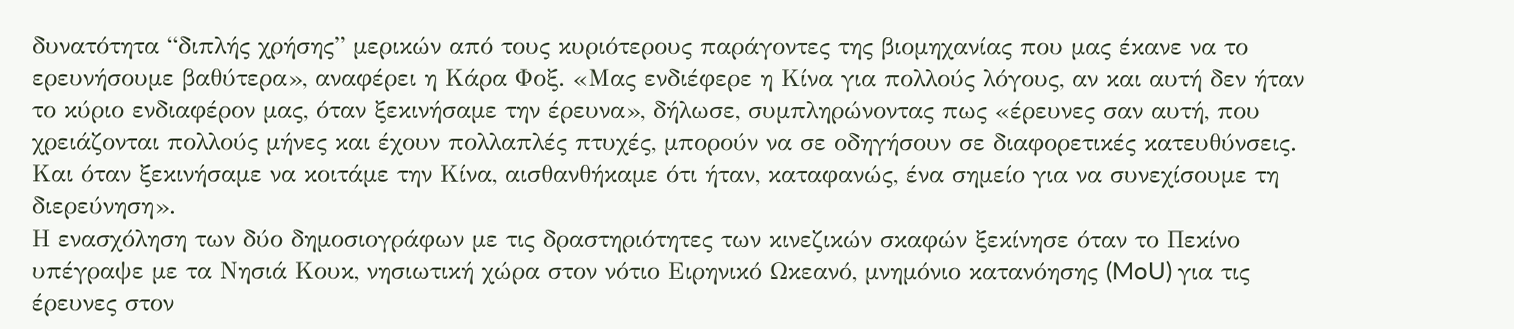δυνατότητα “διπλής χρήσης” μερικών από τους κυριότερους παράγοντες της βιομηχανίας που μας έκανε να το ερευνήσουμε βαθύτερα», αναφέρει η Κάρα Φοξ. «Μας ενδιέφερε η Κίνα για πολλούς λόγους, αν και αυτή δεν ήταν το κύριο ενδιαφέρον μας, όταν ξεκινήσαμε την έρευνα», δήλωσε, συμπληρώνοντας πως «έρευνες σαν αυτή, που χρειάζονται πολλούς μήνες και έχουν πολλαπλές πτυχές, μπορούν να σε οδηγήσουν σε διαφορετικές κατευθύνσεις. Και όταν ξεκινήσαμε να κοιτάμε την Κίνα, αισθανθήκαμε ότι ήταν, καταφανώς, ένα σημείο για να συνεχίσουμε τη διερεύνηση».
Η ενασχόληση των δύο δημοσιογράφων με τις δραστηριότητες των κινεζικών σκαφών ξεκίνησε όταν το Πεκίνο υπέγραψε με τα Νησιά Κουκ, νησιωτική χώρα στον νότιο Ειρηνικό Ωκεανό, μνημόνιο κατανόησης (MoU) για τις έρευνες στον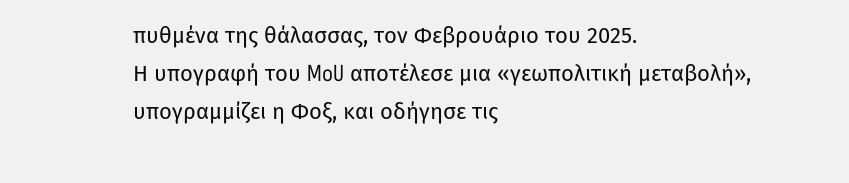πυθμένα της θάλασσας, τον Φεβρουάριο του 2025.
Η υπογραφή του MoU αποτέλεσε μια «γεωπολιτική μεταβολή», υπογραμμίζει η Φοξ, και οδήγησε τις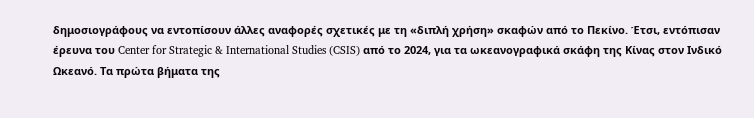δημοσιογράφους να εντοπίσουν άλλες αναφορές σχετικές με τη «διπλή χρήση» σκαφών από το Πεκίνο. Έτσι, εντόπισαν έρευνα του Center for Strategic & International Studies (CSIS) από το 2024, για τα ωκεανογραφικά σκάφη της Κίνας στον Ινδικό Ωκεανό. Τα πρώτα βήματα της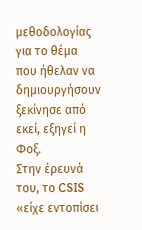μεθοδολογίας για το θέμα που ήθελαν να δημιουργήσουν ξεκίνησε από εκεί, εξηγεί η Φοξ.
Στην έρευνά του, το CSIS «είχε εντοπίσει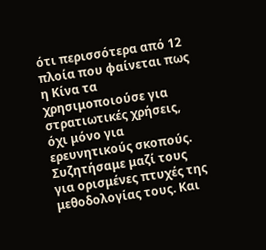ότι περισσότερα από 12 πλοία που φαίνεται πως η Κίνα τα χρησιμοποιούσε για στρατιωτικές χρήσεις, όχι μόνο για ερευνητικούς σκοπούς. Συζητήσαμε μαζί τους για ορισμένες πτυχές της μεθοδολογίας τους. Και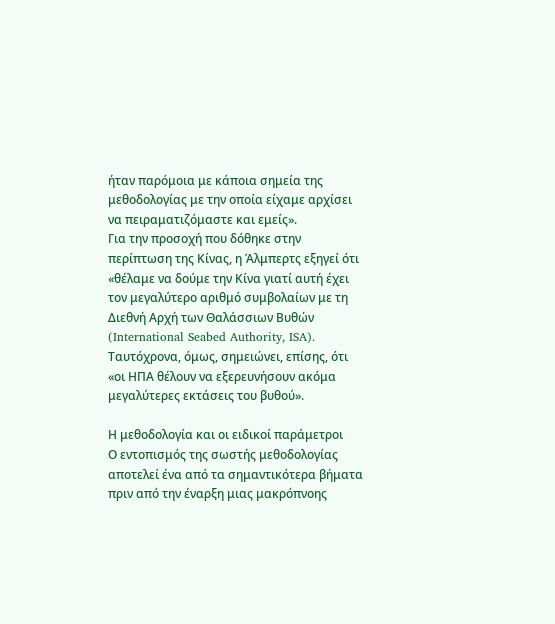ήταν παρόμοια με κάποια σημεία της μεθοδολογίας με την οποία είχαμε αρχίσει να πειραματιζόμαστε και εμείς».
Για την προσοχή που δόθηκε στην περίπτωση της Κίνας, η Άλμπερτς εξηγεί ότι «θέλαμε να δούμε την Κίνα γιατί αυτή έχει τον μεγαλύτερο αριθμό συμβολαίων με τη Διεθνή Αρχή των Θαλάσσιων Βυθών (International Seabed Authority, ISA). Ταυτόχρονα, όμως, σημειώνει, επίσης, ότι «οι ΗΠΑ θέλουν να εξερευνήσουν ακόμα μεγαλύτερες εκτάσεις του βυθού».

Η μεθοδολογία και οι ειδικοί παράμετροι
Ο εντοπισμός της σωστής μεθοδολογίας αποτελεί ένα από τα σημαντικότερα βήματα πριν από την έναρξη μιας μακρόπνοης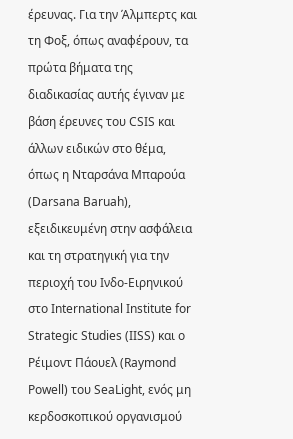έρευνας. Για την Άλμπερτς και τη Φοξ, όπως αναφέρουν, τα πρώτα βήματα της διαδικασίας αυτής έγιναν με βάση έρευνες του CSIS και άλλων ειδικών στο θέμα, όπως η Νταρσάνα Μπαρούα (Darsana Baruah), εξειδικευμένη στην ασφάλεια και τη στρατηγική για την περιοχή του Ινδο-Ειρηνικού στο International Institute for Strategic Studies (IISS) και ο Ρέιμοντ Πάουελ (Raymond Powell) του SeaLight, ενός μη κερδοσκοπικού οργανισμού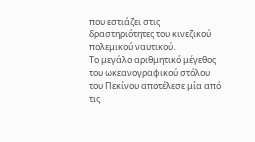που εστιάζει στις δραστηριότητες του κινεζικού πολεμικού ναυτικού.
Το μεγάλο αριθμητικό μέγεθος του ωκεανογραφικού στόλου του Πεκίνου αποτέλεσε μία από τις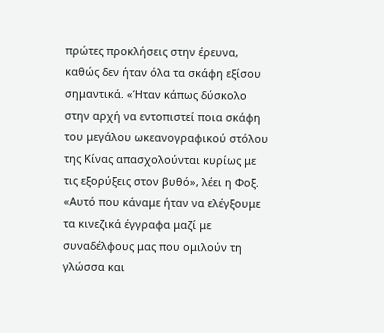πρώτες προκλήσεις στην έρευνα, καθώς δεν ήταν όλα τα σκάφη εξίσου σημαντικά. «Ήταν κάπως δύσκολο στην αρχή να εντοπιστεί ποια σκάφη του μεγάλου ωκεανογραφικού στόλου της Κίνας απασχολούνται κυρίως με τις εξορύξεις στον βυθό», λέει η Φοξ.
«Αυτό που κάναμε ήταν να ελέγξουμε τα κινεζικά έγγραφα μαζί με συναδέλφους μας που ομιλούν τη γλώσσα και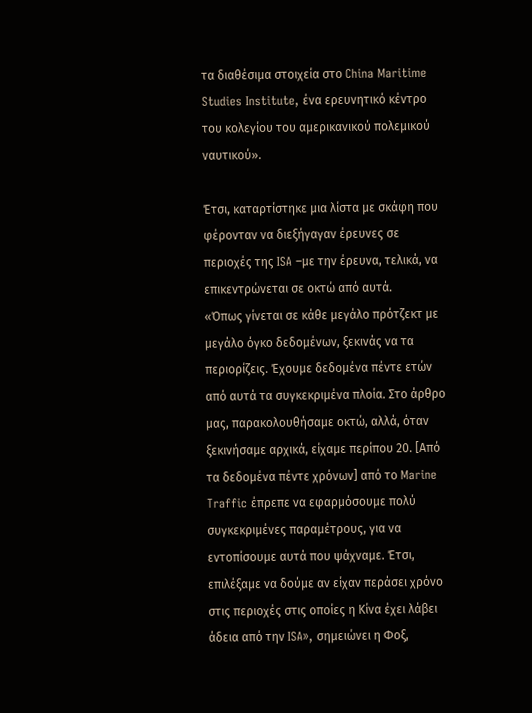τα διαθέσιμα στοιχεία στο China Maritime Studies Institute, ένα ερευνητικό κέντρο του κολεγίου του αμερικανικού πολεμικού ναυτικού».

Έτσι, καταρτίστηκε μια λίστα με σκάφη που φέρονταν να διεξήγαγαν έρευνες σε περιοχές της ISA –με την έρευνα, τελικά, να επικεντρώνεται σε οκτώ από αυτά.
«Όπως γίνεται σε κάθε μεγάλο πρότζεκτ με μεγάλο όγκο δεδομένων, ξεκινάς να τα περιορίζεις. Έχουμε δεδομένα πέντε ετών από αυτά τα συγκεκριμένα πλοία. Στο άρθρο μας, παρακολουθήσαμε οκτώ, αλλά, όταν ξεκινήσαμε αρχικά, είχαμε περίπου 20. [Από τα δεδομένα πέντε χρόνων] από το Marine Traffic έπρεπε να εφαρμόσουμε πολύ συγκεκριμένες παραμέτρους, για να εντοπίσουμε αυτά που ψάχναμε. Έτσι, επιλέξαμε να δούμε αν είχαν περάσει χρόνο στις περιοχές στις οποίες η Κίνα έχει λάβει άδεια από την ISA», σημειώνει η Φοξ,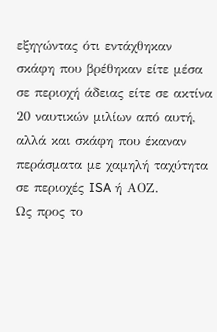εξηγώντας ότι εντάχθηκαν σκάφη που βρέθηκαν είτε μέσα σε περιοχή άδειας είτε σε ακτίνα 20 ναυτικών μιλίων από αυτή, αλλά και σκάφη που έκαναν περάσματα με χαμηλή ταχύτητα σε περιοχές ISA ή ΑΟΖ.
Ως προς το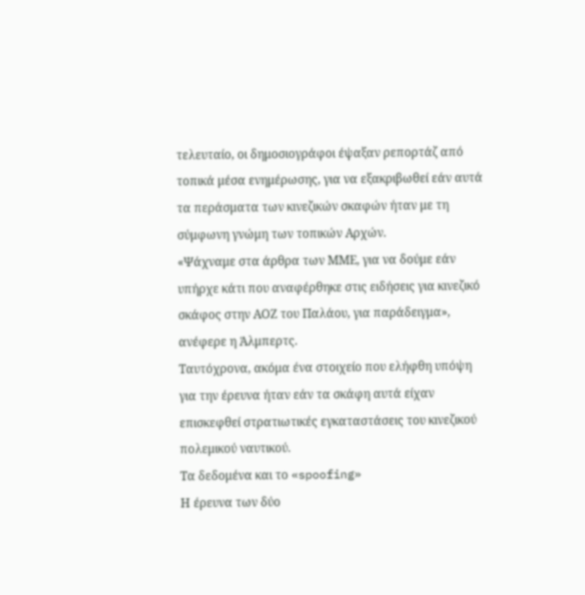τελευταίο, οι δημοσιογράφοι έψαξαν ρεπορτάζ από τοπικά μέσα ενημέρωσης, για να εξακριβωθεί εάν αυτά τα περάσματα των κινεζικών σκαφών ήταν με τη σύμφωνη γνώμη των τοπικών Αρχών.
«Ψάχναμε στα άρθρα των ΜΜΕ, για να δούμε εάν υπήρχε κάτι που αναφέρθηκε στις ειδήσεις για κινεζικό σκάφος στην ΑΟΖ του Παλάου, για παράδειγμα», ανέφερε η Άλμπερτς.
Ταυτόχρονα, ακόμα ένα στοιχείο που ελήφθη υπόψη για την έρευνα ήταν εάν τα σκάφη αυτά είχαν επισκεφθεί στρατιωτικές εγκαταστάσεις του κινεζικού πολεμικού ναυτικού.
Τα δεδομένα και το «spoofing»
Η έρευνα των δύο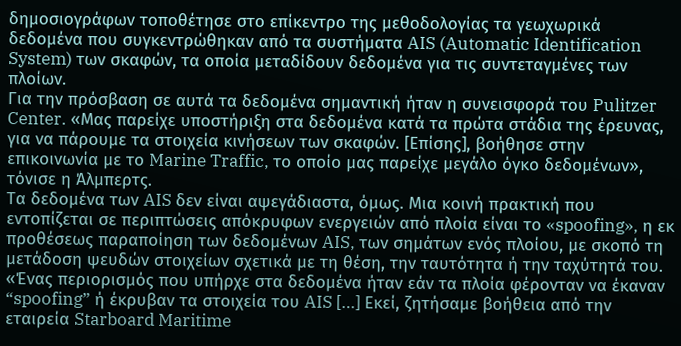δημοσιογράφων τοποθέτησε στο επίκεντρο της μεθοδολογίας τα γεωχωρικά δεδομένα που συγκεντρώθηκαν από τα συστήματα AIS (Automatic Identification System) των σκαφών, τα οποία μεταδίδουν δεδομένα για τις συντεταγμένες των πλοίων.
Για την πρόσβαση σε αυτά τα δεδομένα σημαντική ήταν η συνεισφορά του Pulitzer Center. «Μας παρείχε υποστήριξη στα δεδομένα κατά τα πρώτα στάδια της έρευνας, για να πάρουμε τα στοιχεία κινήσεων των σκαφών. [Επίσης], βοήθησε στην επικοινωνία με το Marine Traffic, το οποίο μας παρείχε μεγάλο όγκο δεδομένων», τόνισε η Άλμπερτς.
Τα δεδομένα των AIS δεν είναι αψεγάδιαστα, όμως. Μια κοινή πρακτική που εντοπίζεται σε περιπτώσεις απόκρυφων ενεργειών από πλοία είναι το «spoofing», η εκ προθέσεως παραποίηση των δεδομένων AIS, των σημάτων ενός πλοίου, με σκοπό τη μετάδοση ψευδών στοιχείων σχετικά με τη θέση, την ταυτότητα ή την ταχύτητά του.
«Ένας περιορισμός που υπήρχε στα δεδομένα ήταν εάν τα πλοία φέρονταν να έκαναν “spoofing” ή έκρυβαν τα στοιχεία του AIS […] Εκεί, ζητήσαμε βοήθεια από την εταιρεία Starboard Maritime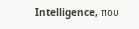Intelligence, που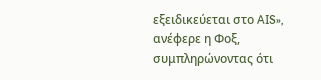εξειδικεύεται στο AIS», ανέφερε η Φοξ, συμπληρώνοντας ότι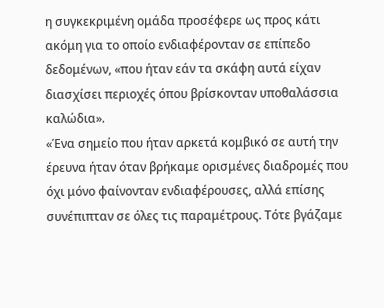η συγκεκριμένη ομάδα προσέφερε ως προς κάτι ακόμη για το οποίο ενδιαφέρονταν σε επίπεδο δεδομένων, «που ήταν εάν τα σκάφη αυτά είχαν διασχίσει περιοχές όπου βρίσκονταν υποθαλάσσια καλώδια».
«Ένα σημείο που ήταν αρκετά κομβικό σε αυτή την έρευνα ήταν όταν βρήκαμε ορισμένες διαδρομές που όχι μόνο φαίνονταν ενδιαφέρουσες, αλλά επίσης συνέπιπταν σε όλες τις παραμέτρους. Τότε βγάζαμε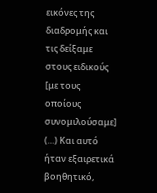εικόνες της διαδρομής και τις δείξαμε στους ειδικούς [με τους οποίους συνομιλούσαμε] (…) Και αυτό ήταν εξαιρετικά βοηθητικό,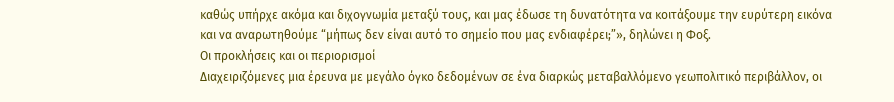καθώς υπήρχε ακόμα και διχογνωμία μεταξύ τους, και μας έδωσε τη δυνατότητα να κοιτάξουμε την ευρύτερη εικόνα και να αναρωτηθούμε “μήπως δεν είναι αυτό το σημείο που μας ενδιαφέρει;”», δηλώνει η Φοξ.
Οι προκλήσεις και οι περιορισμοί
Διαχειριζόμενες μια έρευνα με μεγάλο όγκο δεδομένων σε ένα διαρκώς μεταβαλλόμενο γεωπολιτικό περιβάλλον, οι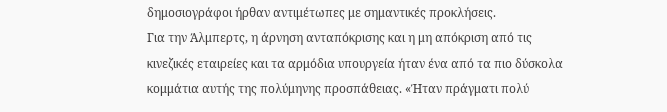δημοσιογράφοι ήρθαν αντιμέτωπες με σημαντικές προκλήσεις.
Για την Άλμπερτς, η άρνηση ανταπόκρισης και η μη απόκριση από τις κινεζικές εταιρείες και τα αρμόδια υπουργεία ήταν ένα από τα πιο δύσκολα κομμάτια αυτής της πολύμηνης προσπάθειας. «Ήταν πράγματι πολύ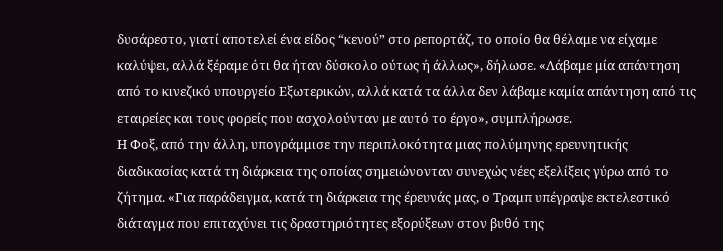δυσάρεστο, γιατί αποτελεί ένα είδος “κενού” στο ρεπορτάζ, το οποίο θα θέλαμε να είχαμε καλύψει, αλλά ξέραμε ότι θα ήταν δύσκολο ούτως ή άλλως», δήλωσε. «Λάβαμε μία απάντηση από το κινεζικό υπουργείο Εξωτερικών, αλλά κατά τα άλλα δεν λάβαμε καμία απάντηση από τις εταιρείες και τους φορείς που ασχολούνταν με αυτό το έργο», συμπλήρωσε.
Η Φοξ, από την άλλη, υπογράμμισε την περιπλοκότητα μιας πολύμηνης ερευνητικής διαδικασίας κατά τη διάρκεια της οποίας σημειώνονταν συνεχώς νέες εξελίξεις γύρω από το ζήτημα. «Για παράδειγμα, κατά τη διάρκεια της έρευνάς μας, ο Τραμπ υπέγραψε εκτελεστικό διάταγμα που επιταχύνει τις δραστηριότητες εξορύξεων στον βυθό της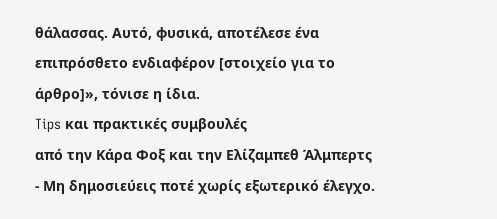θάλασσας. Αυτό, φυσικά, αποτέλεσε ένα επιπρόσθετο ενδιαφέρον [στοιχείο για το άρθρο]», τόνισε η ίδια.
Tips και πρακτικές συμβουλές
από την Κάρα Φοξ και την Ελίζαμπεθ Άλμπερτς
- Μη δημοσιεύεις ποτέ χωρίς εξωτερικό έλεγχο.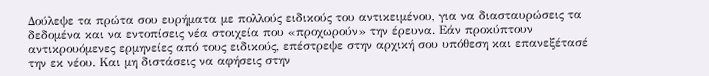Δούλεψε τα πρώτα σου ευρήματα με πολλούς ειδικούς του αντικειμένου, για να διασταυρώσεις τα δεδομένα και να εντοπίσεις νέα στοιχεία που «προχωρούν» την έρευνα. Εάν προκύπτουν αντικρουόμενες ερμηνείες από τους ειδικούς, επέστρεψε στην αρχική σου υπόθεση και επανεξέτασέ την εκ νέου. Και μη διστάσεις να αφήσεις στην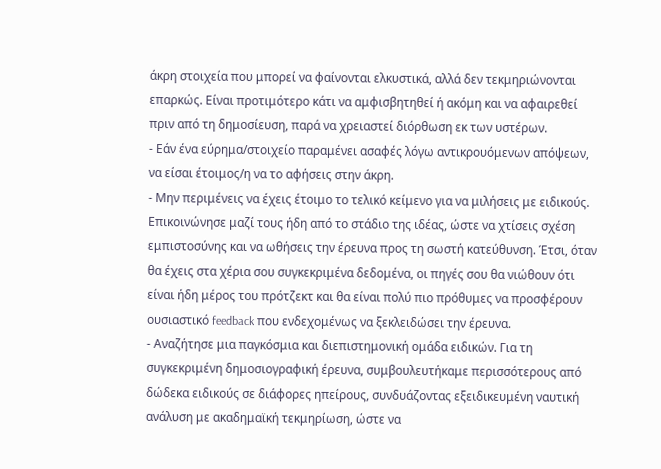άκρη στοιχεία που μπορεί να φαίνονται ελκυστικά, αλλά δεν τεκμηριώνονται επαρκώς. Είναι προτιμότερο κάτι να αμφισβητηθεί ή ακόμη και να αφαιρεθεί πριν από τη δημοσίευση, παρά να χρειαστεί διόρθωση εκ των υστέρων.
- Εάν ένα εύρημα/στοιχείο παραμένει ασαφές λόγω αντικρουόμενων απόψεων, να είσαι έτοιμος/η να το αφήσεις στην άκρη.
- Μην περιμένεις να έχεις έτοιμο το τελικό κείμενο για να μιλήσεις με ειδικούς. Επικοινώνησε μαζί τους ήδη από το στάδιο της ιδέας, ώστε να χτίσεις σχέση εμπιστοσύνης και να ωθήσεις την έρευνα προς τη σωστή κατεύθυνση. Έτσι, όταν θα έχεις στα χέρια σου συγκεκριμένα δεδομένα, οι πηγές σου θα νιώθουν ότι είναι ήδη μέρος του πρότζεκτ και θα είναι πολύ πιο πρόθυμες να προσφέρουν ουσιαστικό feedback που ενδεχομένως να ξεκλειδώσει την έρευνα.
- Αναζήτησε μια παγκόσμια και διεπιστημονική ομάδα ειδικών. Για τη συγκεκριμένη δημοσιογραφική έρευνα, συμβουλευτήκαμε περισσότερους από δώδεκα ειδικούς σε διάφορες ηπείρους, συνδυάζοντας εξειδικευμένη ναυτική ανάλυση με ακαδημαϊκή τεκμηρίωση, ώστε να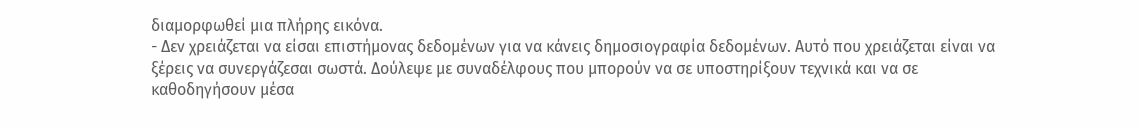διαμορφωθεί μια πλήρης εικόνα.
- Δεν χρειάζεται να είσαι επιστήμονας δεδομένων για να κάνεις δημοσιογραφία δεδομένων. Αυτό που χρειάζεται είναι να ξέρεις να συνεργάζεσαι σωστά. Δούλεψε με συναδέλφους που μπορούν να σε υποστηρίξουν τεχνικά και να σε καθοδηγήσουν μέσα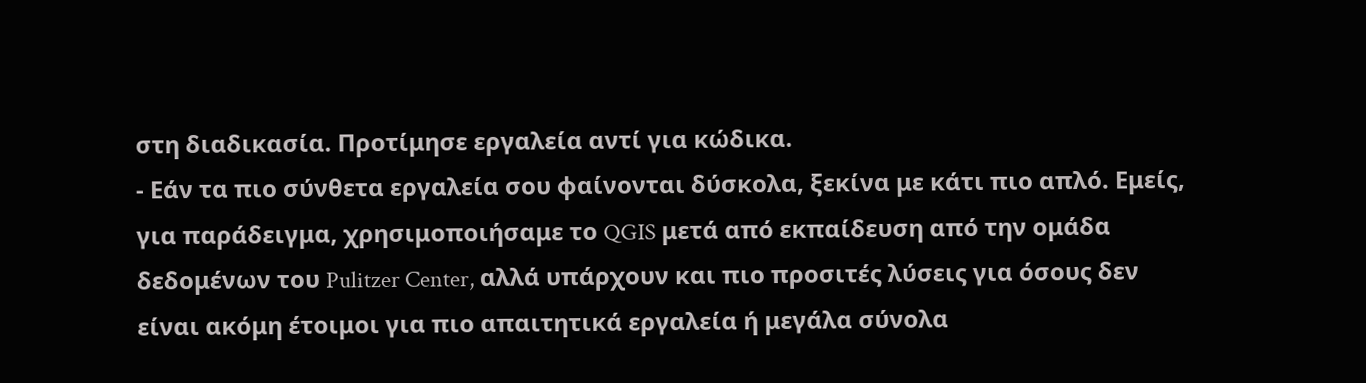στη διαδικασία. Προτίμησε εργαλεία αντί για κώδικα.
- Εάν τα πιο σύνθετα εργαλεία σου φαίνονται δύσκολα, ξεκίνα με κάτι πιο απλό. Εμείς, για παράδειγμα, χρησιμοποιήσαμε το QGIS μετά από εκπαίδευση από την ομάδα δεδομένων του Pulitzer Center, αλλά υπάρχουν και πιο προσιτές λύσεις για όσους δεν είναι ακόμη έτοιμοι για πιο απαιτητικά εργαλεία ή μεγάλα σύνολα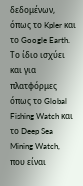δεδομένων, όπως το Kpler και το Google Earth. Το ίδιο ισχύει και για πλατφόρμες όπως το Global Fishing Watch και το Deep Sea Mining Watch, που είναι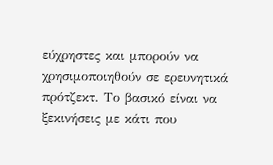εύχρηστες και μπορούν να χρησιμοποιηθούν σε ερευνητικά πρότζεκτ. Το βασικό είναι να ξεκινήσεις με κάτι που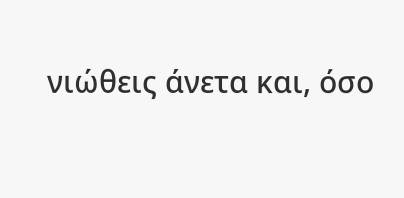νιώθεις άνετα και, όσο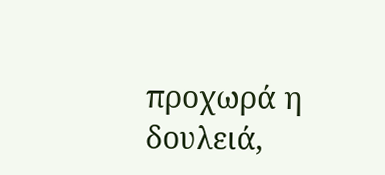προχωρά η δουλειά,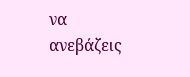να ανεβάζεις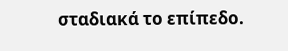σταδιακά το επίπεδο.